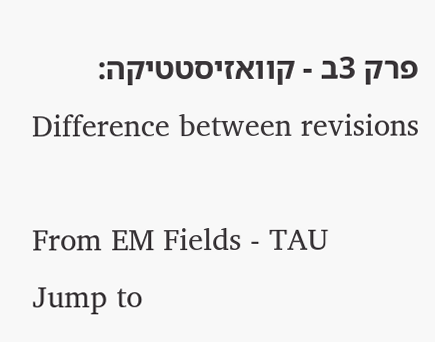פרק 3ב - קוואזיסטטיקה: Difference between revisions

From EM Fields - TAU
Jump to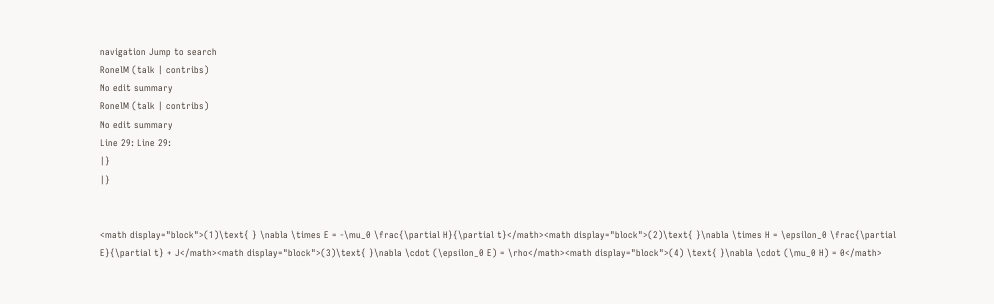navigation Jump to search
RonelM (talk | contribs)
No edit summary
RonelM (talk | contribs)
No edit summary
Line 29: Line 29:
|}
|}


<math display="block">(1)\text{ } \nabla \times E = -\mu_0 \frac{\partial H}{\partial t}</math><math display="block">(2)\text{ }\nabla \times H = \epsilon_0 \frac{\partial E}{\partial t} + J</math><math display="block">(3)\text{ }\nabla \cdot (\epsilon_0 E) = \rho</math><math display="block">(4) \text{ }\nabla \cdot (\mu_0 H) = 0</math>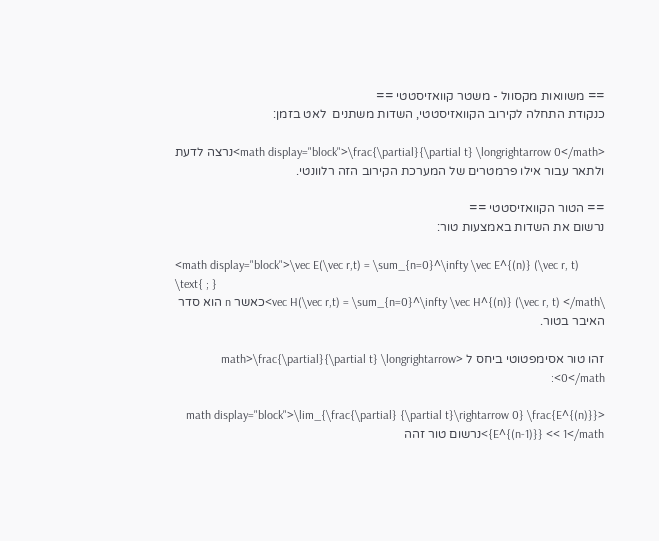== משוואות מקסוול - משטר קוואזיסטטי ==
כנקודת התחלה לקירוב הקוואזיסטטי, השדות משתנים  לאט בזמן:

<math display="block">\frac{\partial}{\partial t} \longrightarrow 0</math>נרצה לדעת ולתאר עבור אילו פרמטרים של המערכת הקירוב הזה רלוונטי.

== הטור הקוואזיסטטי ==
נרשום את השדות באמצעות טור:

<math display="block">\vec E(\vec r,t) = \sum_{n=0}^\infty \vec E^{(n)} (\vec r, t)
\text{ ; }
\vec H(\vec r,t) = \sum_{n=0}^\infty \vec H^{(n)} (\vec r, t) </math>כאשר n הוא סדר האיבר בטור.

זהו טור אסימפטוטי ביחס ל <math>\frac{\partial}{\partial t} \longrightarrow 0</math>:

<math display="block">\lim_{\frac{\partial} {\partial t}\rightarrow 0} \frac{E^{(n)}} {E^{(n-1)}} << 1</math>נרשום טור זהה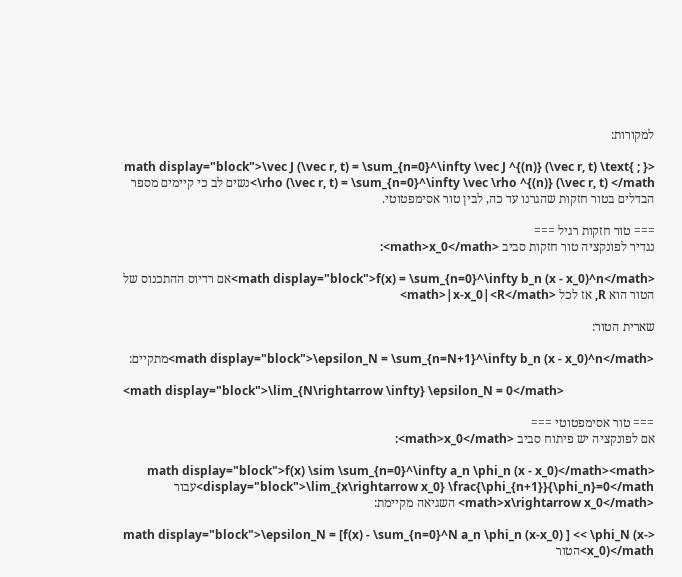למקורות:

<math display="block">\vec J (\vec r, t) = \sum_{n=0}^\infty \vec J ^{(n)} (\vec r, t) \text{ ; } \rho (\vec r, t) = \sum_{n=0}^\infty \vec \rho ^{(n)} (\vec r, t) </math>נשים לב כי קיימים מספר הבדלים בטור חזקות שהגרנו עד כה, לבין טור אסימפטוטי.

=== טור חזקות רגיל ===
נגדיר לפונקציה טור חזקות סביב <math>x_0</math>:

<math display="block">f(x) = \sum_{n=0}^\infty b_n (x - x_0)^n</math>אם רדיוס ההתכנוס של הטור הוא R, אז לכל <math>|x-x_0|<R</math>

שארית הטור:

<math display="block">\epsilon_N = \sum_{n=N+1}^\infty b_n (x - x_0)^n</math>מתקיים:

<math display="block">\lim_{N\rightarrow \infty} \epsilon_N = 0</math>

=== טור אסימפטוטי ===
אם לפונקציה יש פיתוח סביב <math>x_0</math>:

<math display="block">f(x) \sim \sum_{n=0}^\infty a_n \phi_n (x - x_0)</math><math display="block">\lim_{x\rightarrow x_0} \frac{\phi_{n+1}}{\phi_n}=0</math>עבור <math>x\rightarrow x_0</math> השגיאה מקיימת:

<math display="block">\epsilon_N = [f(x) - \sum_{n=0}^N a_n \phi_n (x-x_0) ] << \phi_N (x-x_0)</math>הטור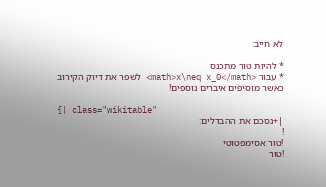לא חייב:

* להיות טור מתכנס
* עבור <math>x\neq x_0</math> לשפר את דיוק הקירוב כאשר מוסיפים איברים נוספים!

{| class="wikitable"
|+נסכם את ההבדלים:
!
!טור אסימפטוטי
!טור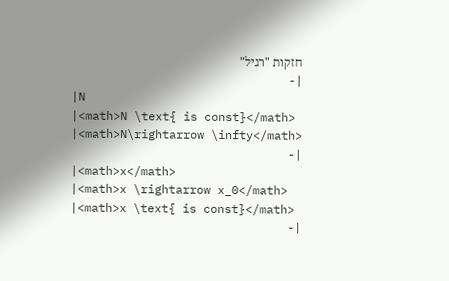חזקות "רגיל"
|-
|N
|<math>N \text{ is const}</math>
|<math>N\rightarrow \infty</math>
|-
|<math>x</math>
|<math>x \rightarrow x_0</math>
|<math>x \text{ is const}</math>
|-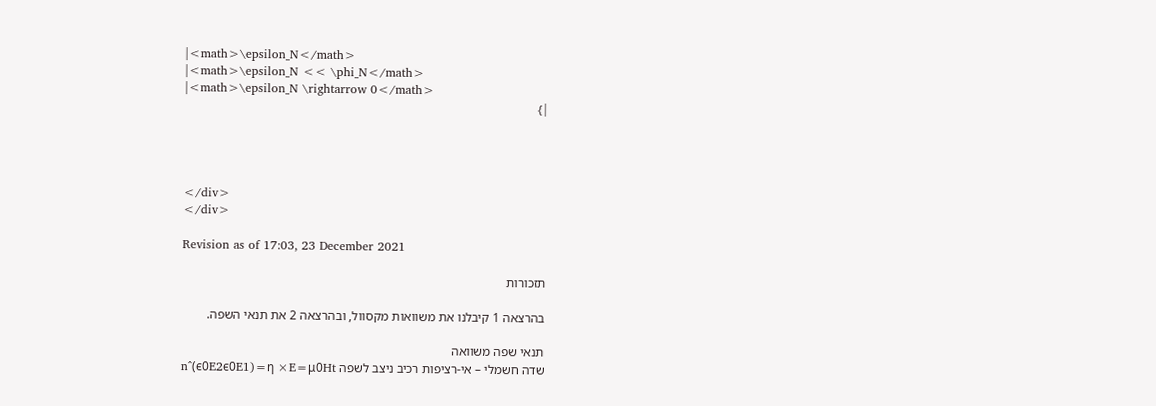|<math>\epsilon_N</math>
|<math>\epsilon_N << \phi_N</math>
|<math>\epsilon_N \rightarrow 0</math>
|}




</div>
</div>

Revision as of 17:03, 23 December 2021

תזכורות

בהרצאה 1 קיבלנו את משוואות מקסוול, ובהרצאה 2 את תנאי השפה.

תנאי שפה משוואה
שדה חשמלי – אי-רציפות רכיב ניצב לשפה n^(ϵ0E2ϵ0E1)=η ×E=μ0Ht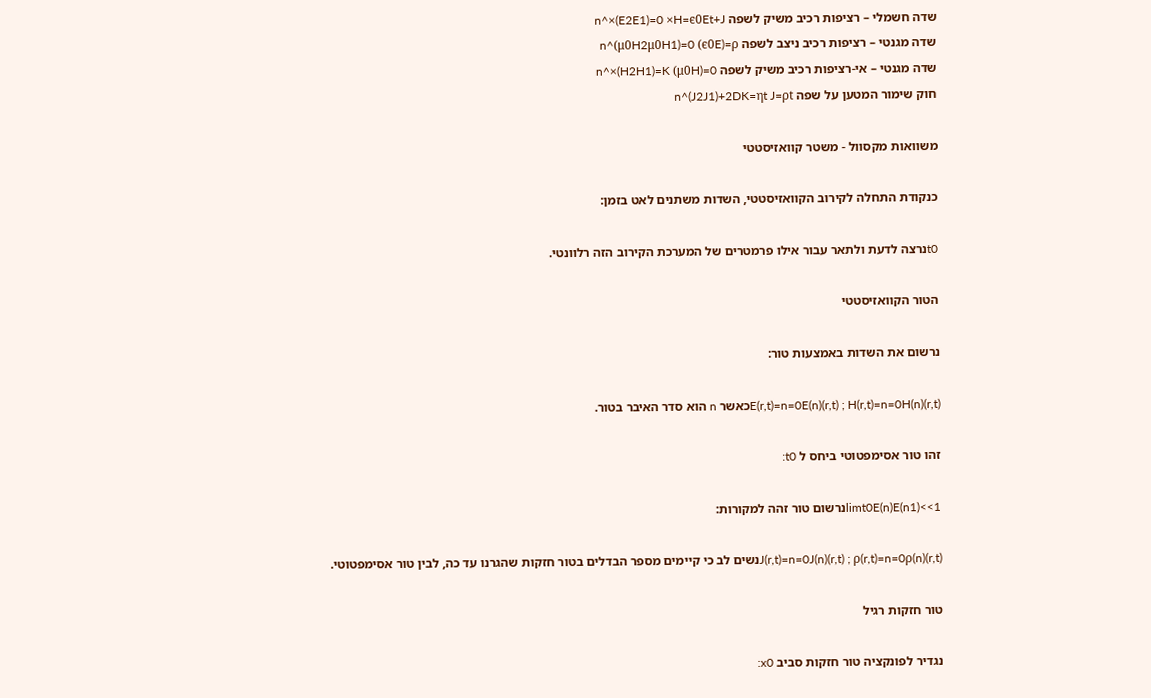שדה חשמלי – רציפות רכיב משיק לשפה n^×(E2E1)=0 ×H=ϵ0Et+J
שדה מגנטי – רציפות רכיב ניצב לשפה n^(μ0H2μ0H1)=0 (ϵ0E)=ρ
שדה מגנטי – אי-רציפות רכיב משיק לשפה n^×(H2H1)=K (μ0H)=0
חוק שימור המטען על שפה n^(J2J1)+2DK=ηt J=ρt

משוואות מקסוול - משטר קוואזיסטטי

כנקודת התחלה לקירוב הקוואזיסטטי, השדות משתנים לאט בזמן:

t0נרצה לדעת ולתאר עבור אילו פרמטרים של המערכת הקירוב הזה רלוונטי.

הטור הקוואזיסטטי

נרשום את השדות באמצעות טור:

E(r,t)=n=0E(n)(r,t) ; H(r,t)=n=0H(n)(r,t)כאשר n הוא סדר האיבר בטור.

זהו טור אסימפטוטי ביחס ל t0:

limt0E(n)E(n1)<<1נרשום טור זהה למקורות:

J(r,t)=n=0J(n)(r,t) ; ρ(r,t)=n=0ρ(n)(r,t)נשים לב כי קיימים מספר הבדלים בטור חזקות שהגרנו עד כה, לבין טור אסימפטוטי.

טור חזקות רגיל

נגדיר לפונקציה טור חזקות סביב x0: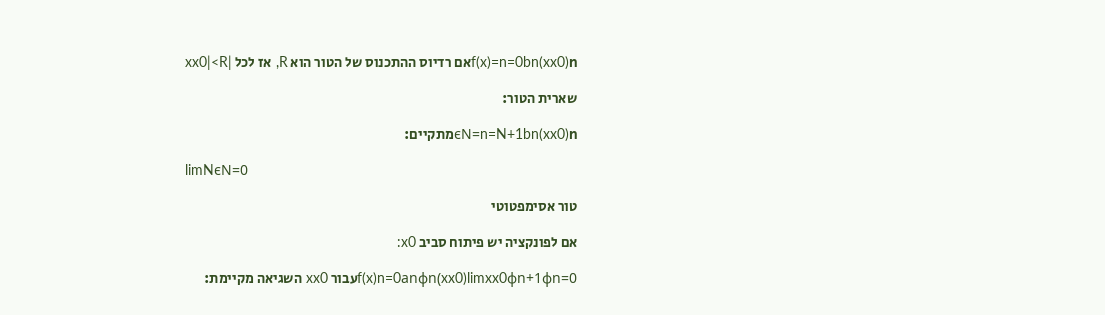f(x)=n=0bn(xx0)nאם רדיוס ההתכנוס של הטור הוא R, אז לכל |xx0|<R

שארית הטור:

ϵN=n=N+1bn(xx0)nמתקיים:

limNϵN=0

טור אסימפטוטי

אם לפונקציה יש פיתוח סביב x0:

f(x)n=0anϕn(xx0)limxx0ϕn+1ϕn=0עבור xx0 השגיאה מקיימת: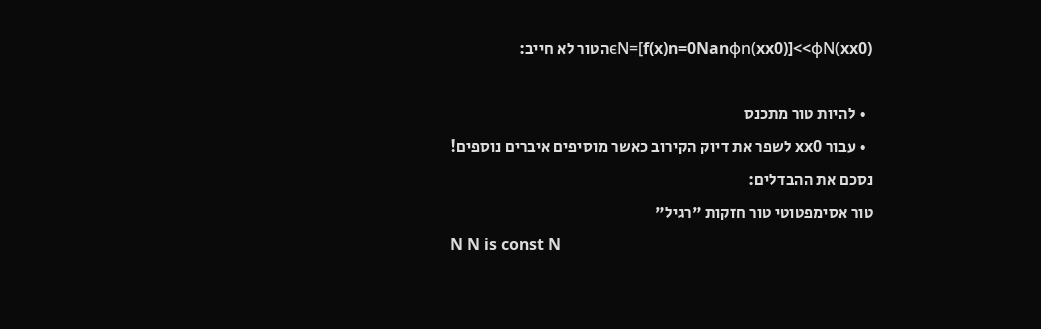ϵN=[f(x)n=0Nanϕn(xx0)]<<ϕN(xx0)הטור לא חייב:

  • להיות טור מתכנס
  • עבור xx0 לשפר את דיוק הקירוב כאשר מוסיפים איברים נוספים!
נסכם את ההבדלים:
טור אסימפטוטי טור חזקות "רגיל"
N N is const N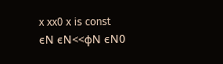x xx0 x is const
ϵN ϵN<<ϕN ϵN0